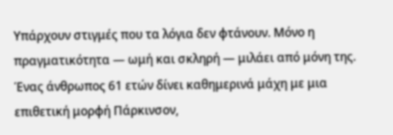Υπάρχουν στιγμές που τα λόγια δεν φτάνουν. Μόνο η πραγματικότητα — ωμή και σκληρή — μιλάει από μόνη της.
Ένας άνθρωπος 61 ετών δίνει καθημερινά μάχη με μια επιθετική μορφή Πάρκινσον,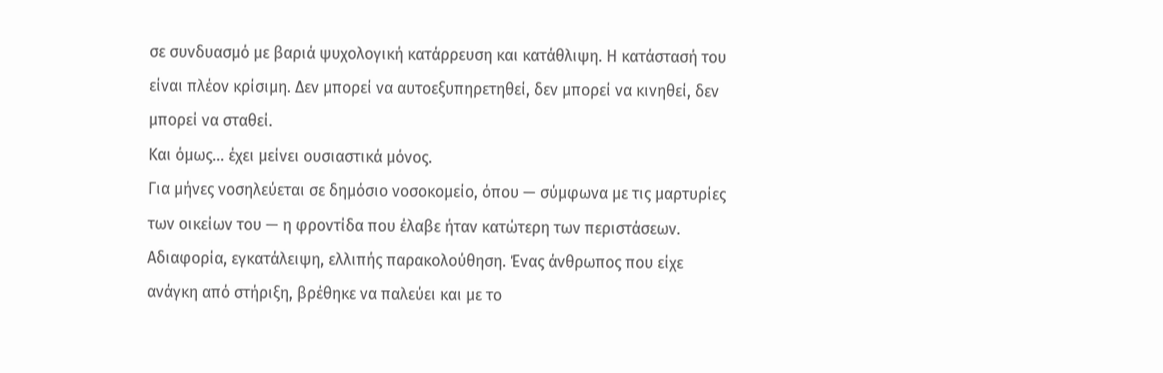σε συνδυασμό με βαριά ψυχολογική κατάρρευση και κατάθλιψη. Η κατάστασή του είναι πλέον κρίσιμη. Δεν μπορεί να αυτοεξυπηρετηθεί, δεν μπορεί να κινηθεί, δεν μπορεί να σταθεί.
Και όμως… έχει μείνει ουσιαστικά μόνος.
Για μήνες νοσηλεύεται σε δημόσιο νοσοκομείο, όπου — σύμφωνα με τις μαρτυρίες των οικείων του — η φροντίδα που έλαβε ήταν κατώτερη των περιστάσεων. Αδιαφορία, εγκατάλειψη, ελλιπής παρακολούθηση. Ένας άνθρωπος που είχε ανάγκη από στήριξη, βρέθηκε να παλεύει και με το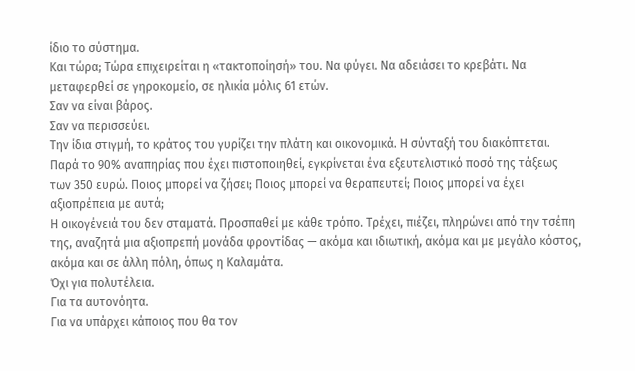ίδιο το σύστημα.
Και τώρα; Τώρα επιχειρείται η «τακτοποίησή» του. Να φύγει. Να αδειάσει το κρεβάτι. Να μεταφερθεί σε γηροκομείο, σε ηλικία μόλις 61 ετών.
Σαν να είναι βάρος.
Σαν να περισσεύει.
Την ίδια στιγμή, το κράτος του γυρίζει την πλάτη και οικονομικά. Η σύνταξή του διακόπτεται. Παρά το 90% αναπηρίας που έχει πιστοποιηθεί, εγκρίνεται ένα εξευτελιστικό ποσό της τάξεως των 350 ευρώ. Ποιος μπορεί να ζήσει; Ποιος μπορεί να θεραπευτεί; Ποιος μπορεί να έχει αξιοπρέπεια με αυτά;
Η οικογένειά του δεν σταματά. Προσπαθεί με κάθε τρόπο. Τρέχει, πιέζει, πληρώνει από την τσέπη της, αναζητά μια αξιοπρεπή μονάδα φροντίδας — ακόμα και ιδιωτική, ακόμα και με μεγάλο κόστος, ακόμα και σε άλλη πόλη, όπως η Καλαμάτα.
Όχι για πολυτέλεια.
Για τα αυτονόητα.
Για να υπάρχει κάποιος που θα τον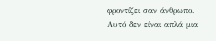φροντίζει σαν άνθρωπο.
Αυτό δεν είναι απλά μια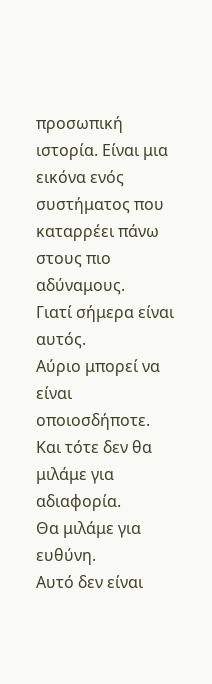προσωπική ιστορία. Είναι μια εικόνα ενός συστήματος που καταρρέει πάνω στους πιο αδύναμους.
Γιατί σήμερα είναι αυτός.
Αύριο μπορεί να είναι οποιοσδήποτε.
Και τότε δεν θα μιλάμε για αδιαφορία.
Θα μιλάμε για ευθύνη.
Αυτό δεν είναι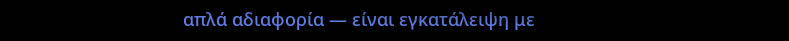απλά αδιαφορία — είναι εγκατάλειψη με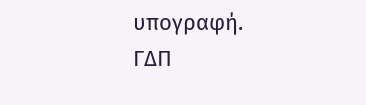υπογραφή.
ΓΔΠ